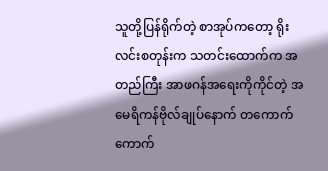သူတို့ပြန်ရိုက်တဲ့ စာအုပ်ကတော့ ရိုးလင်းစတုန်းက သတင်းထောက်က အတည်ကြီး အာဖဂန်အရေးကိုကိုင်တဲ့ အမေရိကန်ဗိုလ်ချုပ်နောက် တကောက်ကောက်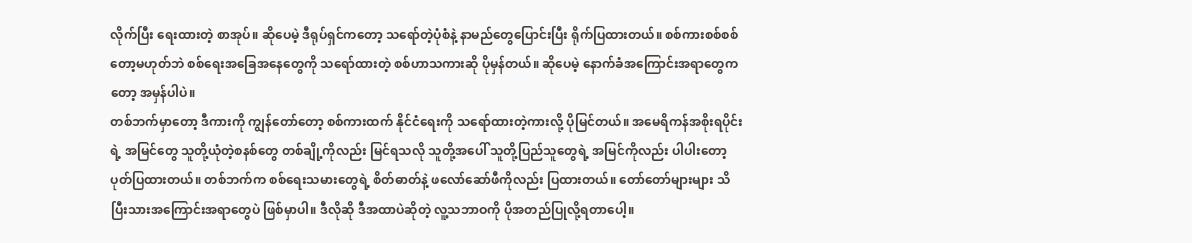လိုက်ပြီး ရေးထားတဲ့ စာအုပ်။ ဆိုပေမဲ့ ဒီရုပ်ရှင်ကတော့ သရော်တဲ့ပုံစံနဲ့ နာမည်တွေပြောင်းပြီး ရိုက်ပြထားတယ်။ စစ်ကားစစ်စစ်တော့မဟုတ်ဘဲ စစ်ရေးအခြေအနေတွေကို သရော်ထားတဲ့ စစ်ဟာသကားဆို ပိုမှန်တယ်။ ဆိုပေမဲ့ နောက်ခံအကြောင်းအရာတွေကတော့ အမှန်ပါပဲ။
တစ်ဘက်မှာတော့ ဒီကားကို ကျွန်တော်တော့ စစ်ကားထက် နိုင်ငံရေးကို သရော်ထားတဲ့ကားလို့ ပိုမြင်တယ်။ အမေရိကန်အစိုးရပိုင်းရဲ့ အမြင်တွေ သူတို့ယုံတဲ့စနစ်တွေ တစ်ချို့ကိုလည်း မြင်ရသလို သူတို့အပေါ် သူတို့ပြည်သူတွေရဲ့ အမြင်ကိုလည်း ပါပါးတော့ ပုတ်ပြထားတယ်။ တစ်ဘက်က စစ်ရေးသမားတွေရဲ့ စိတ်ဓာတ်နဲ့ ဖလော်ဆော်ဖီကိုလည်း ပြထားတယ်။ တော်တော်များများ သိပြီးသားအကြောင်းအရာတွေပဲ ဖြစ်မှာပါ။ ဒီလိုဆို ဒီအထာပဲဆိုတဲ့ လူ့သဘာဝကို ပိုအတည်ပြုလို့ရတာပေါ့။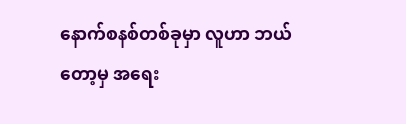နောက်စနစ်တစ်ခုမှာ လူဟာ ဘယ်တော့မှ အရေး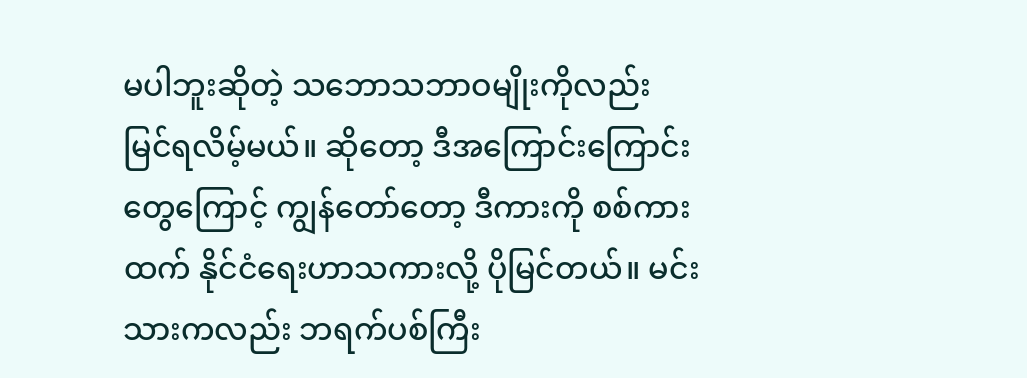မပါဘူးဆိုတဲ့ သဘောသဘာဝမျိုးကိုလည်း မြင်ရလိမ့်မယ်။ ဆိုတော့ ဒီအကြောင်းကြောင်းတွေကြောင့် ကျွန်တော်တော့ ဒီကားကို စစ်ကားထက် နိုင်ငံရေးဟာသကားလို့ ပိုမြင်တယ်။ မင်းသားကလည်း ဘရက်ပစ်ကြီး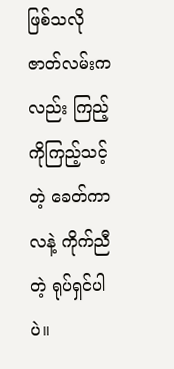ဖြစ်သလို ဇာတ်လမ်းကလည်း ကြည့်ကိုကြည့်သင့်တဲ့ ခေတ်ကာလနဲ့ ကိုက်ညီတဲ့ ရုပ်ရှင်ပါပဲ။